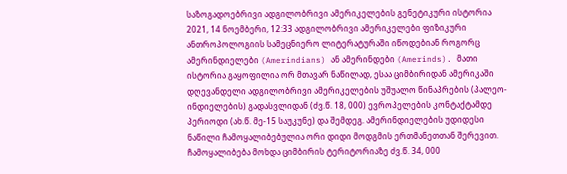საზოგადოებრივი ადგილობრივი ამერიკელების გენეტიკური ისტორია 2021, 14 ნოემბერი, 12:33 ადგილობრივი ამერიკელები ფიზიკური ანთროპოლოგიის სამეცნიერო ლიტერატურაში იწოდებიან როგორც ამერინდიელები (Amerindians) ან ამერინდები (Amerinds). მათი ისტორია გაყოფილია ორ მთავარ ნაწილად, ესაა ციმბირიდან ამერიკაში დღევანდელი ადგილობრივი ამერიკელების უშუალო წინაპრების (პალეო-ინდიელების) გადასვლიდან (ძვ.წ. 18, 000) ევროპელების კონტაქტამდე პერიოდი (ახ.წ. მე-15 საუკუნე) და შემდეგ. ამერინდიელების უდიდესი ნაწილი ჩამოყალიბებულია ორი დიდი მოდგმის ერთმანეთთან შერევით. ჩამოყალიბება მოხდა ციმბირის ტერიტორიაზე ძვ.წ. 34, 000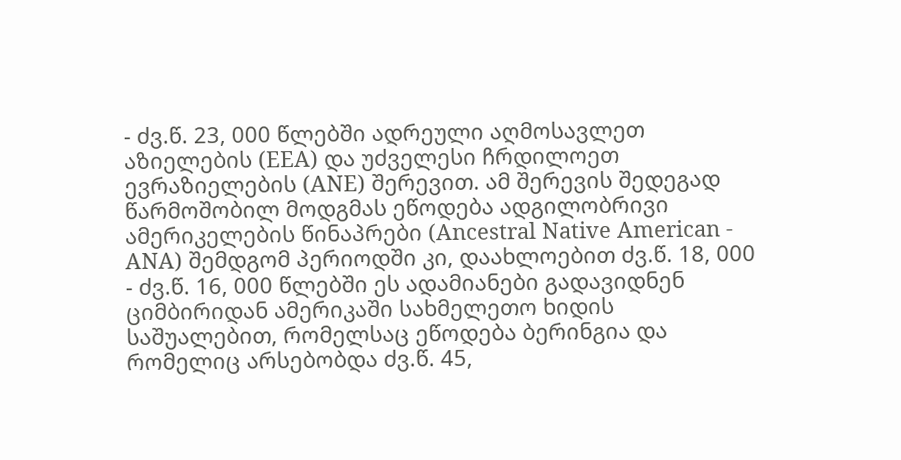- ძვ.წ. 23, 000 წლებში ადრეული აღმოსავლეთ აზიელების (EEA) და უძველესი ჩრდილოეთ ევრაზიელების (ANE) შერევით. ამ შერევის შედეგად წარმოშობილ მოდგმას ეწოდება ადგილობრივი ამერიკელების წინაპრები (Ancestral Native American - ANA) შემდგომ პერიოდში კი, დაახლოებით ძვ.წ. 18, 000 - ძვ.წ. 16, 000 წლებში ეს ადამიანები გადავიდნენ ციმბირიდან ამერიკაში სახმელეთო ხიდის საშუალებით, რომელსაც ეწოდება ბერინგია და რომელიც არსებობდა ძვ.წ. 45,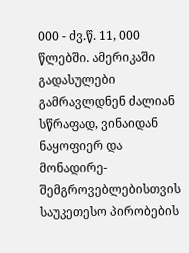000 - ძვ.წ. 11, 000 წლებში. ამერიკაში გადასულები გამრავლდნენ ძალიან სწრაფად, ვინაიდან ნაყოფიერ და მონადირე-შემგროვებლებისთვის საუკეთესო პირობების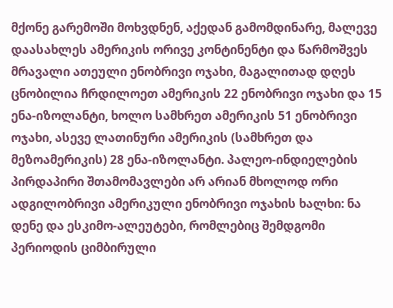მქონე გარემოში მოხვდნენ, აქედან გამომდინარე, მალევე დაასახლეს ამერიკის ორივე კონტინენტი და წარმოშვეს მრავალი ათეული ენობრივი ოჯახი, მაგალითად დღეს ცნობილია ჩრდილოეთ ამერიკის 22 ენობრივი ოჯახი და 15 ენა-იზოლანტი, ხოლო სამხრეთ ამერიკის 51 ენობრივი ოჯახი, ასევე ლათინური ამერიკის (სამხრეთ და მეზოამერიკის) 28 ენა-იზოლანტი. პალეო-ინდიელების პირდაპირი შთამომავლები არ არიან მხოლოდ ორი ადგილობრივი ამერიკული ენობრივი ოჯახის ხალხი: ნა დენე და ესკიმო-ალეუტები, რომლებიც შემდგომი პერიოდის ციმბირული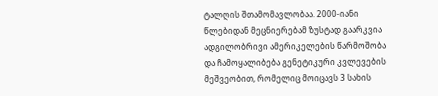ტალღის შთამომავლობაა. 2000-იანი წლებიდან მეცნიერებამ ზუსტად გაარკვია ადგილობრივი ამერიკელების წარმოშობა და ჩამოყალიბება გენეტიკური კვლევების მეშვეობით, რომელიც მოიცავს 3 სახის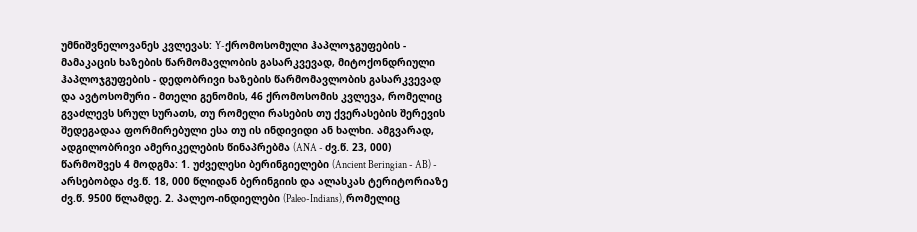უმნიშვნელოვანეს კვლევას: Y-ქრომოსომული ჰაპლოჯგუფების - მამაკაცის ხაზების წარმომავლობის გასარკვევად, მიტოქონდრიული ჰაპლოჯგუფების - დედობრივი ხაზების წარმომავლობის გასარკვევად და ავტოსომური - მთელი გენომის, 46 ქრომოსომის კვლევა, რომელიც გვაძლევს სრულ სურათს, თუ რომელი რასების თუ ქვერასების შერევის შედეგადაა ფორმირებული ესა თუ ის ინდივიდი ან ხალხი. ამგვარად, ადგილობრივი ამერიკელების წინაპრებმა (ANA - ძვ.წ. 23, 000) წარმოშვეს 4 მოდგმა: 1. უძველესი ბერინგიელები (Ancient Beringian - AB) - არსებობდა ძვ.წ. 18, 000 წლიდან ბერინგიის და ალასკას ტერიტორიაზე ძვ.წ. 9500 წლამდე. 2. პალეო-ინდიელები (Paleo-Indians), რომელიც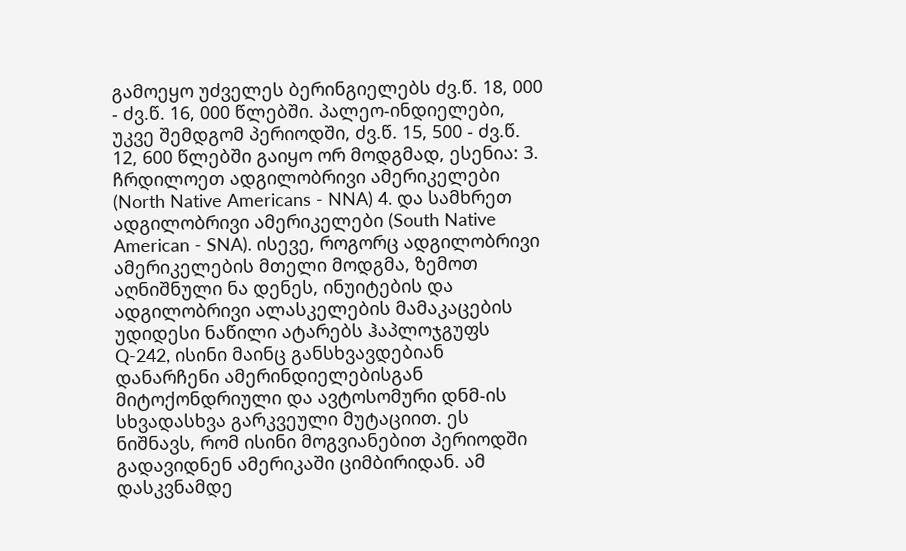გამოეყო უძველეს ბერინგიელებს ძვ.წ. 18, 000 - ძვ.წ. 16, 000 წლებში. პალეო-ინდიელები, უკვე შემდგომ პერიოდში, ძვ.წ. 15, 500 - ძვ.წ. 12, 600 წლებში გაიყო ორ მოდგმად, ესენია: 3. ჩრდილოეთ ადგილობრივი ამერიკელები (North Native Americans - NNA) 4. და სამხრეთ ადგილობრივი ამერიკელები (South Native American - SNA). ისევე, როგორც ადგილობრივი ამერიკელების მთელი მოდგმა, ზემოთ აღნიშნული ნა დენეს, ინუიტების და ადგილობრივი ალასკელების მამაკაცების უდიდესი ნაწილი ატარებს ჰაპლოჯგუფს Q-242, ისინი მაინც განსხვავდებიან დანარჩენი ამერინდიელებისგან მიტოქონდრიული და ავტოსომური დნმ-ის სხვადასხვა გარკვეული მუტაციით. ეს ნიშნავს, რომ ისინი მოგვიანებით პერიოდში გადავიდნენ ამერიკაში ციმბირიდან. ამ დასკვნამდე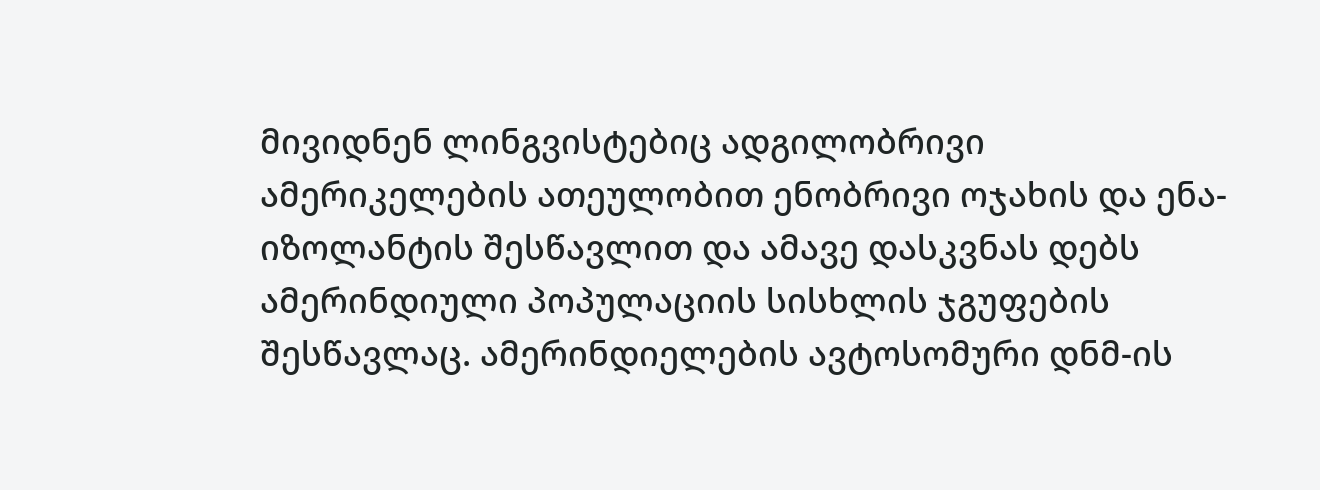მივიდნენ ლინგვისტებიც ადგილობრივი ამერიკელების ათეულობით ენობრივი ოჯახის და ენა-იზოლანტის შესწავლით და ამავე დასკვნას დებს ამერინდიული პოპულაციის სისხლის ჯგუფების შესწავლაც. ამერინდიელების ავტოსომური დნმ-ის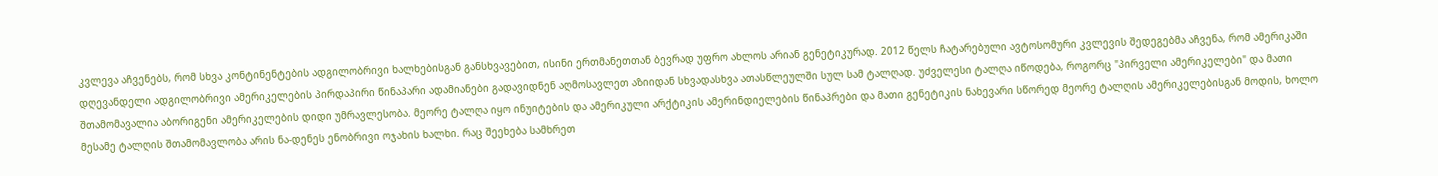კვლევა აჩვენებს, რომ სხვა კონტინენტების ადგილობრივი ხალხებისგან განსხვავებით, ისინი ერთმანეთთან ბევრად უფრო ახლოს არიან გენეტიკურად. 2012 წელს ჩატარებული ავტოსომური კვლევის შედეგებმა აჩვენა, რომ ამერიკაში დღევანდელი ადგილობრივი ამერიკელების პირდაპირი წინაპარი ადამიანები გადავიდნენ აღმოსავლეთ აზიიდან სხვადასხვა ათასწლეულში სულ სამ ტალღად. უძველესი ტალღა იწოდება, როგორც "პირველი ამერიკელები" და მათი შთამომავალია აბორიგენი ამერიკელების დიდი უმრავლესობა. მეორე ტალღა იყო ინუიტების და ამერიკული არქტიკის ამერინდიელების წინაპრები და მათი გენეტიკის ნახევარი სწორედ მეორე ტალღის ამერიკელებისგან მოდის, ხოლო მესამე ტალღის შთამომავლობა არის ნა-დენეს ენობრივი ოჯახის ხალხი. რაც შეეხება სამხრეთ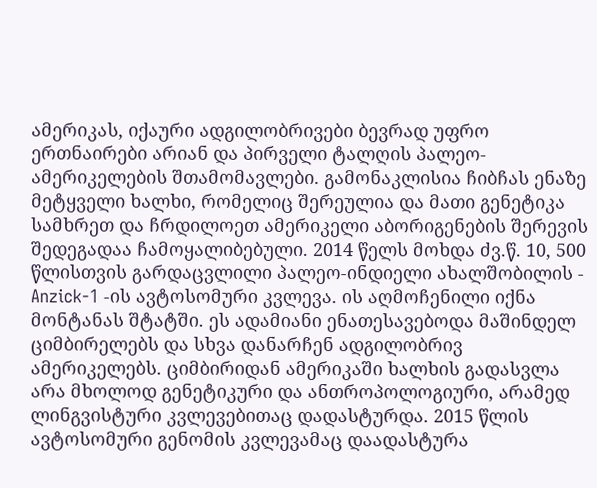ამერიკას, იქაური ადგილობრივები ბევრად უფრო ერთნაირები არიან და პირველი ტალღის პალეო-ამერიკელების შთამომავლები. გამონაკლისია ჩიბჩას ენაზე მეტყველი ხალხი, რომელიც შერეულია და მათი გენეტიკა სამხრეთ და ჩრდილოეთ ამერიკელი აბორიგენების შერევის შედეგადაა ჩამოყალიბებული. 2014 წელს მოხდა ძვ.წ. 10, 500 წლისთვის გარდაცვლილი პალეო-ინდიელი ახალშობილის - Anzick-1 -ის ავტოსომური კვლევა. ის აღმოჩენილი იქნა მონტანას შტატში. ეს ადამიანი ენათესავებოდა მაშინდელ ციმბირელებს და სხვა დანარჩენ ადგილობრივ ამერიკელებს. ციმბირიდან ამერიკაში ხალხის გადასვლა არა მხოლოდ გენეტიკური და ანთროპოლოგიური, არამედ ლინგვისტური კვლევებითაც დადასტურდა. 2015 წლის ავტოსომური გენომის კვლევამაც დაადასტურა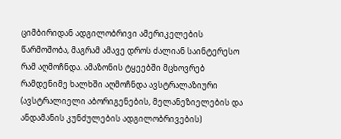ციმბირიდან ადგილობრივი ამერიკელების წარმოშობა, მაგრამ ამავე დროს ძალიან საინტერესო რამ აღმოჩნდა. ამაზონის ტყეებში მცხოვრებ რამდენიმე ხალხში აღმოჩნდა ავსტრალაზიური (ავსტრალიელი აბორიგენების, მელანეზიელების და ანდამანის კუნძულების ადგილობრივების)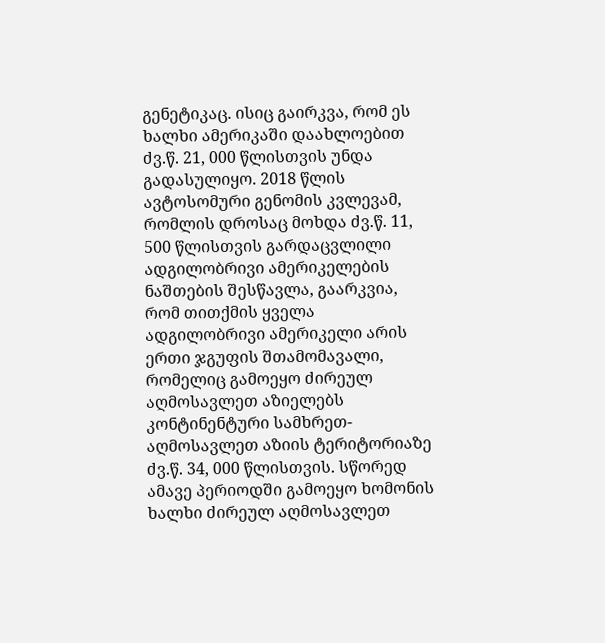გენეტიკაც. ისიც გაირკვა, რომ ეს ხალხი ამერიკაში დაახლოებით ძვ.წ. 21, 000 წლისთვის უნდა გადასულიყო. 2018 წლის ავტოსომური გენომის კვლევამ, რომლის დროსაც მოხდა ძვ.წ. 11, 500 წლისთვის გარდაცვლილი ადგილობრივი ამერიკელების ნაშთების შესწავლა, გაარკვია, რომ თითქმის ყველა ადგილობრივი ამერიკელი არის ერთი ჯგუფის შთამომავალი, რომელიც გამოეყო ძირეულ აღმოსავლეთ აზიელებს კონტინენტური სამხრეთ-აღმოსავლეთ აზიის ტერიტორიაზე ძვ.წ. 34, 000 წლისთვის. სწორედ ამავე პერიოდში გამოეყო ხომონის ხალხი ძირეულ აღმოსავლეთ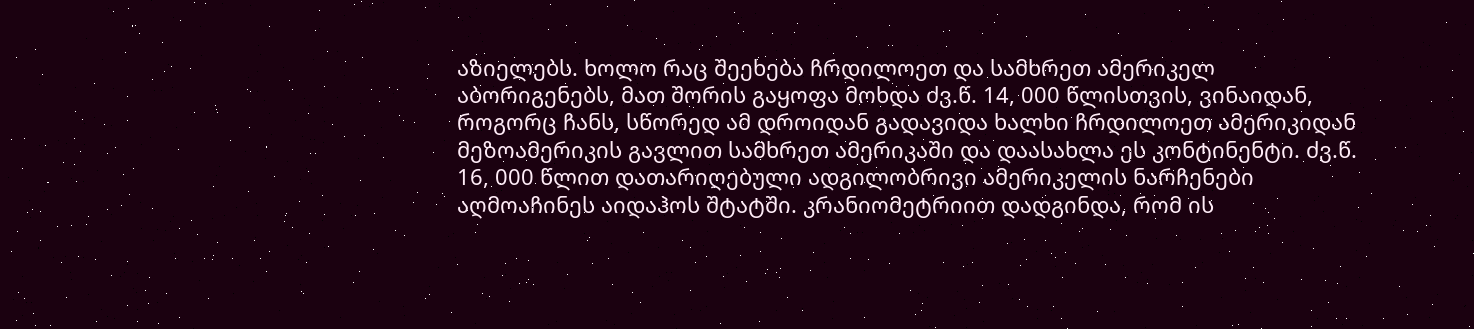აზიელებს. ხოლო რაც შეეხება ჩრდილოეთ და სამხრეთ ამერიკელ აბორიგენებს, მათ შორის გაყოფა მოხდა ძვ.წ. 14, 000 წლისთვის, ვინაიდან, როგორც ჩანს, სწორედ ამ დროიდან გადავიდა ხალხი ჩრდილოეთ ამერიკიდან მეზოამერიკის გავლით სამხრეთ ამერიკაში და დაასახლა ეს კონტინენტი. ძვ.წ. 16, 000 წლით დათარიღებული ადგილობრივი ამერიკელის ნარჩენები აღმოაჩინეს აიდაჰოს შტატში. კრანიომეტრიით დადგინდა, რომ ის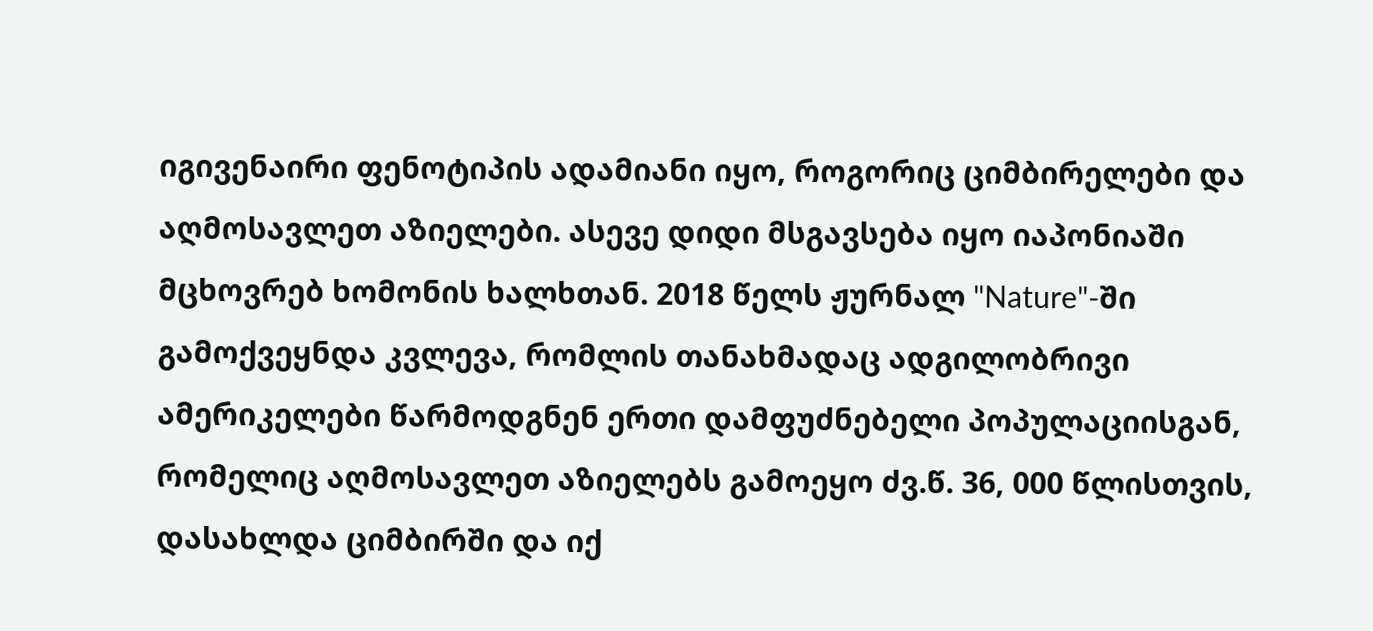იგივენაირი ფენოტიპის ადამიანი იყო, როგორიც ციმბირელები და აღმოსავლეთ აზიელები. ასევე დიდი მსგავსება იყო იაპონიაში მცხოვრებ ხომონის ხალხთან. 2018 წელს ჟურნალ "Nature"-ში გამოქვეყნდა კვლევა, რომლის თანახმადაც ადგილობრივი ამერიკელები წარმოდგნენ ერთი დამფუძნებელი პოპულაციისგან, რომელიც აღმოსავლეთ აზიელებს გამოეყო ძვ.წ. 36, 000 წლისთვის, დასახლდა ციმბირში და იქ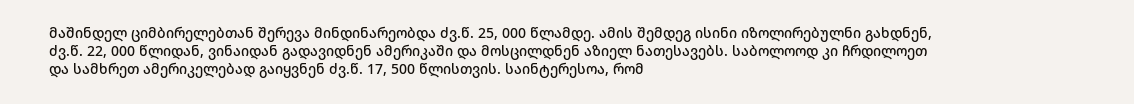მაშინდელ ციმბირელებთან შერევა მინდინარეობდა ძვ.წ. 25, 000 წლამდე. ამის შემდეგ ისინი იზოლირებულნი გახდნენ, ძვ.წ. 22, 000 წლიდან, ვინაიდან გადავიდნენ ამერიკაში და მოსცილდნენ აზიელ ნათესავებს. საბოლოოდ კი ჩრდილოეთ და სამხრეთ ამერიკელებად გაიყვნენ ძვ.წ. 17, 500 წლისთვის. საინტერესოა, რომ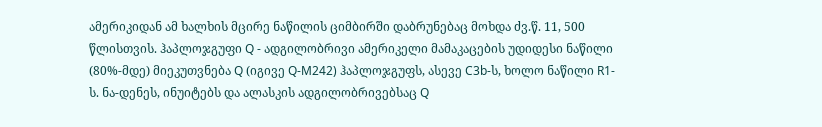ამერიკიდან ამ ხალხის მცირე ნაწილის ციმბირში დაბრუნებაც მოხდა ძვ.წ. 11, 500 წლისთვის. ჰაპლოჯგუფი Q - ადგილობრივი ამერიკელი მამაკაცების უდიდესი ნაწილი (80%-მდე) მიეკუთვნება Q (იგივე Q-M242) ჰაპლოჯგუფს, ასევე C3b-ს, ხოლო ნაწილი R1-ს. ნა-დენეს, ინუიტებს და ალასკის ადგილობრივებსაც Q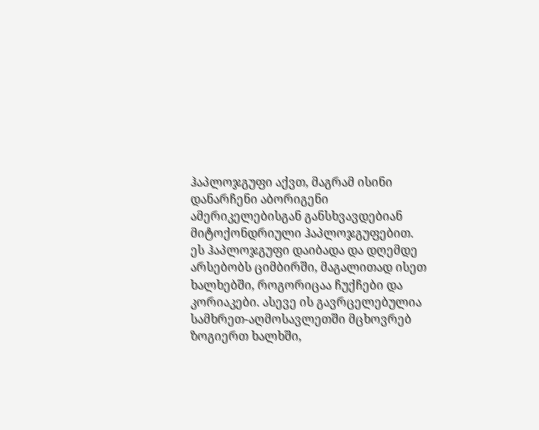ჰაპლოჯგუფი აქვთ, მაგრამ ისინი დანარჩენი აბორიგენი ამერიკელებისგან განსხვავდებიან მიტოქონდრიული ჰაპლოჯგუფებით. ეს ჰაპლოჯგუფი დაიბადა და დღემდე არსებობს ციმბირში, მაგალითად ისეთ ხალხებში, როგორიცაა ჩუქჩები და კორიაკები. ასევე ის გავრცელებულია სამხრეთ-აღმოსავლეთში მცხოვრებ ზოგიერთ ხალხში,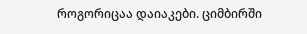როგორიცაა დაიაკები. ციმბირში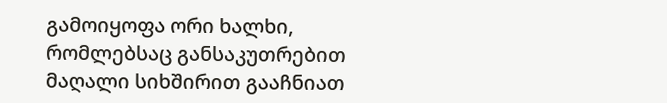გამოიყოფა ორი ხალხი, რომლებსაც განსაკუთრებით მაღალი სიხშირით გააჩნიათ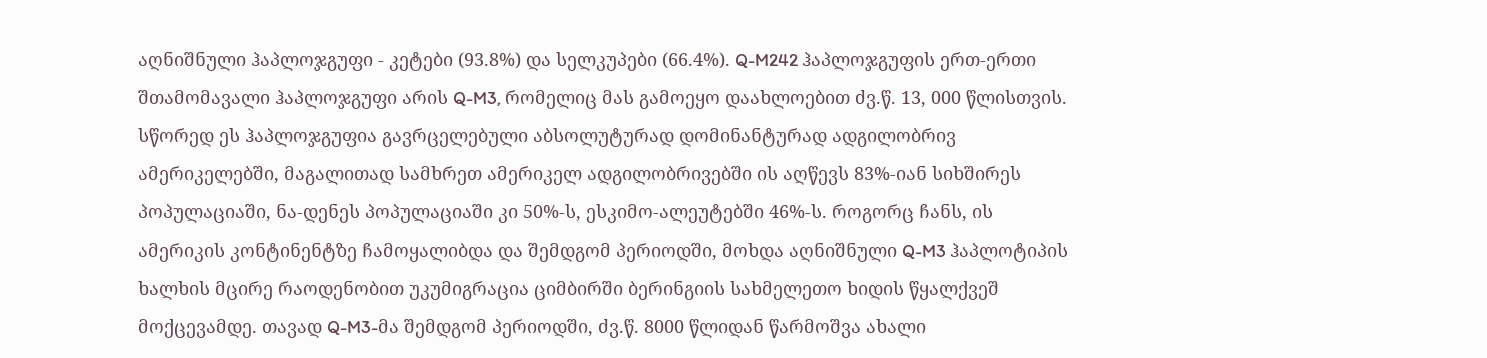აღნიშნული ჰაპლოჯგუფი - კეტები (93.8%) და სელკუპები (66.4%). Q-M242 ჰაპლოჯგუფის ერთ-ერთი შთამომავალი ჰაპლოჯგუფი არის Q-M3, რომელიც მას გამოეყო დაახლოებით ძვ.წ. 13, 000 წლისთვის. სწორედ ეს ჰაპლოჯგუფია გავრცელებული აბსოლუტურად დომინანტურად ადგილობრივ ამერიკელებში, მაგალითად სამხრეთ ამერიკელ ადგილობრივებში ის აღწევს 83%-იან სიხშირეს პოპულაციაში, ნა-დენეს პოპულაციაში კი 50%-ს, ესკიმო-ალეუტებში 46%-ს. როგორც ჩანს, ის ამერიკის კონტინენტზე ჩამოყალიბდა და შემდგომ პერიოდში, მოხდა აღნიშნული Q-M3 ჰაპლოტიპის ხალხის მცირე რაოდენობით უკუმიგრაცია ციმბირში ბერინგიის სახმელეთო ხიდის წყალქვეშ მოქცევამდე. თავად Q-M3-მა შემდგომ პერიოდში, ძვ.წ. 8000 წლიდან წარმოშვა ახალი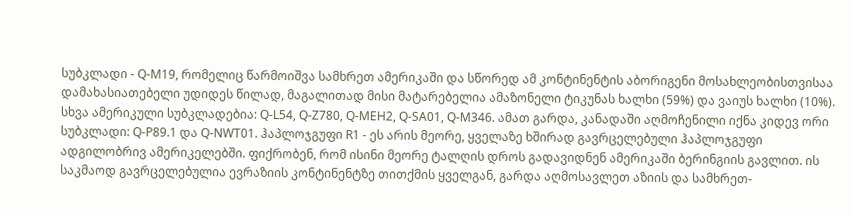სუბკლადი - Q-M19, რომელიც წარმოიშვა სამხრეთ ამერიკაში და სწორედ ამ კონტინენტის აბორიგენი მოსახლეობისთვისაა დამახასიათებელი უდიდეს წილად, მაგალითად მისი მატარებელია ამაზონელი ტიკუნას ხალხი (59%) და ვაიუს ხალხი (10%). სხვა ამერიკული სუბკლადებია: Q-L54, Q-Z780, Q-MEH2, Q-SA01, Q-M346. ამათ გარდა, კანადაში აღმოჩენილი იქნა კიდევ ორი სუბკლადი: Q-P89.1 და Q-NWT01. ჰაპლოჯგუფი R1 - ეს არის მეორე, ყველაზე ხშირად გავრცელებული ჰაპლოჯგუფი ადგილობრივ ამერიკელებში. ფიქრობენ, რომ ისინი მეორე ტალღის დროს გადავიდნენ ამერიკაში ბერინგიის გავლით. ის საკმაოდ გავრცელებულია ევრაზიის კონტინენტზე თითქმის ყველგან, გარდა აღმოსავლეთ აზიის და სამხრეთ-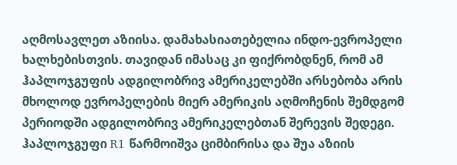აღმოსავლეთ აზიისა. დამახასიათებელია ინდო-ევროპელი ხალხებისთვის. თავიდან იმასაც კი ფიქრობდნენ, რომ ამ ჰაპლოჯგუფის ადგილობრივ ამერიკელებში არსებობა არის მხოლოდ ევროპელების მიერ ამერიკის აღმოჩენის შემდგომ პერიოდში ადგილობრივ ამერიკელებთან შერევის შედეგი. ჰაპლოჯგუფი R1 წარმოიშვა ციმბირისა და შუა აზიის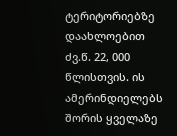ტერიტორიებზე დაახლოებით ძვ.წ. 22, 000 წლისთვის. ის ამერინდიელებს შორის ყველაზე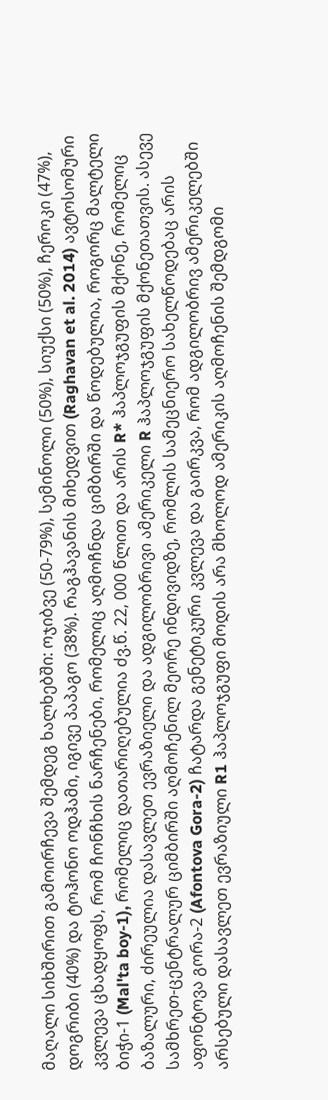მაღალი სიხშირით გამოირჩევა შემდეგ ხალხებში: ოჯიბვე (50-79%), სემინოლი (50%), სიუქსი (50%), ჩეროკი (47%), დოგრიბი (40%) და ტოჰონო ოდჰამი, იგივე პაპაგო (38%). რაგჰავანის მიხედვით (Raghavan et al. 2014) ავტოსომური კვლევა ცხადყოფს, რომ ჩონჩხის ნარჩენები, რომელიც აღმოჩნდა ციმბირში და წოდებულია, როგორც მალტელი ბიჭი-1 (Mal'ta boy-1), რომელიც დათარიღებულია ძვ.წ. 22, 000 წლით და არის R* ჰაპლოჯგუფის მქონე, რომელიც ბაზალური, ძირეულია დასავლეთ ევრაზიელი და ადგილობრივი ამერიკელი R ჰაპლოჯგუფის მქონეთათვის. ასევე სამხრეთ-ცენტრალურ ციმბირში აღმოჩენილ მეორე ინდივიდზე, რომლის სამეცნიერო სახელწოდებაც არის აფონტოვა გორა-2 (Afontova Gora-2) ჩატარდა გენეტიკური კვლევა და გაირკვა, რომ ადგილობრივ ამერიკელებში არსებული დასავლეთ ევრაზიული R1 ჰაპლოჯგუფი მოდის არა მხოლოდ ამერიკის აღმოჩენის შემდგომი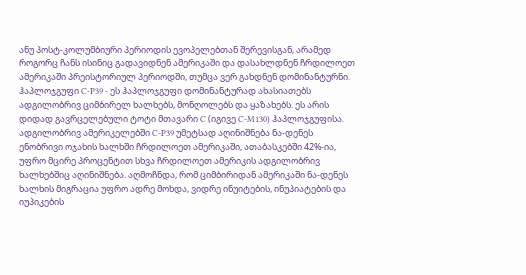ანუ პოსტ-კოლუმბიური პერიოდის ევოპელებთან შერევისგან, არამედ როგორც ჩანს ისინიც გადავიდნენ ამერიკაში და დასახლდნენ ჩრდილოეთ ამერიკაში პრეისტორიულ პერიოდში, თუმცა ვერ გახდნენ დომინანტურნი. ჰაპლოჯგუფი C-P39 - ეს ჰაპლოჯგუფი დომინანტურად ახასიათებს ადგილობრივ ციმბირელ ხალხებს, მონღოლებს და ყაზახებს. ეს არის დიდად გავრცელებული ტოტი მთავარი C (იგივე C-M130) ჰაპლოჯგუფისა. ადგილობრივ ამერიკელებში C-P39 უმეტსად აღინიშნება ნა-დენეს ენობრივი ოჯახის ხალხში ჩრდილოეთ ამერიკაში, ათაბასკებში 42%-ია, უფრო მცირე პროცენტით სხვა ჩრდილოეთ ამერიკის ადგილობრივ ხალხებშიც აღინიშნება. აღმოჩნდა, რომ ციმბირიდან ამერიკაში ნა-დენეს ხალხის მიგრაცია უფრო ადრე მოხდა, ვიდრე ინუიტების, ინუპიატების და იუპიკების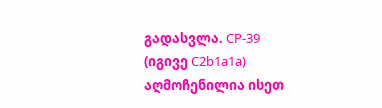გადასვლა. CP-39 (იგივე C2b1a1a) აღმოჩენილია ისეთ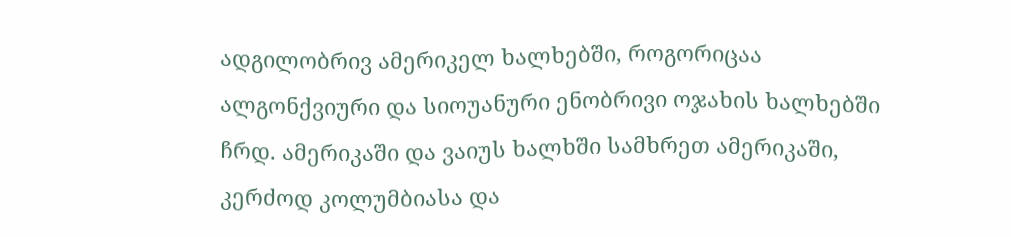ადგილობრივ ამერიკელ ხალხებში, როგორიცაა ალგონქვიური და სიოუანური ენობრივი ოჯახის ხალხებში ჩრდ. ამერიკაში და ვაიუს ხალხში სამხრეთ ამერიკაში, კერძოდ კოლუმბიასა და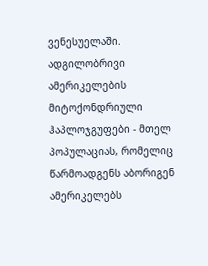ვენესუელაში. ადგილობრივი ამერიკელების მიტოქონდრიული ჰაპლოჯგუფები - მთელ პოპულაციას, რომელიც წარმოადგენს აბორიგენ ამერიკელებს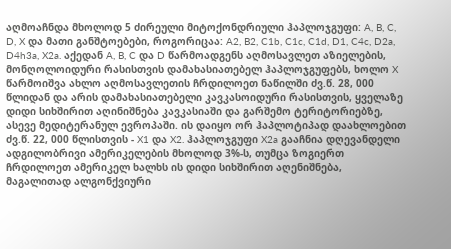აღმოაჩნდა მხოლოდ 5 ძირეული მიტოქონდრიული ჰაპლოჯგუფი: A, B, C, D, X და მათი განშტოებები, როგორიცაა: A2, B2, C1b, C1c, C1d, D1, C4c, D2a, D4h3a, X2a. აქედან A, B, C და D წარმოადგენს აღმოსავლეთ აზიელების, მონღოლოიდური რასისთვის დამახასიათებელ ჰაპლოჯგუფებს, ხოლო X წარმოიშვა ახლო აღმოსავლეთის ჩრდილოეთ ნაწილში ძვ.წ. 28, 000 წლიდან და არის დამახასიათებელი კავკასოიდური რასისთვის, ყველაზე დიდი სიხშირით აღინიშნება კავკასიაში და გარშემო ტერიტორიებზე, ასევე მედიტერანულ ევროპაში. ის დაიყო ორ ჰაპლოტიპად დაახლოებით ძვ.წ. 22, 000 წლისთვის - X1 და X2. ჰაპლოჯგუფი X2a გააჩნია დღევანდელი ადგილობრივი ამერიკელების მხოლოდ 3%-ს, თუმცა ზოგიერთ ჩრდილოეთ ამერიკელ ხალხს ის დიდი სიხშირით აღენიშნება, მაგალითად ალგონქვიური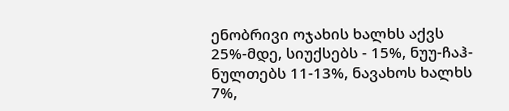ენობრივი ოჯახის ხალხს აქვს 25%-მდე, სიუქსებს - 15%, ნუუ-ჩაჰ-ნულთებს 11-13%, ნავახოს ხალხს 7%,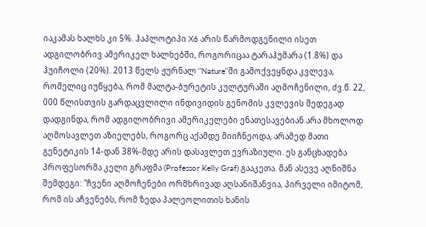იაკამას ხალხს კი 5%. ჰაპლოტიპი X6 არის წარმოდგენილი ისეთ ადგილობრივ ამერიკელ ხალხებში, როგორიცაა ტარაჰუმარა (1.8%) და ჰუიჩოლი (20%). 2013 წელს ჟურნალ "Nature"ში გამოქვეყნდა კვლევა, რომელიც იუწყება, რომ მალტა-ბურეტის კულტურაში აღმოჩენილი, ძვ.წ. 22, 000 წლისთვის გარდაცვლილი ინდივიდის გენომის კვლევის შედეგად დადგინდა, რომ ადგილობრივი ამერიკელები ენათესავებიან არა მხოლოდ აღმოსავლეთ აზიელებს, როგორც აქამდე მიიჩნეოდა, არამედ მათი გენეტიკის 14-დან 38%-მდე არის დასავლეთ ევრაზიული. ეს განცხადება პროფესორმა კელი გრაფმა (Professor Kelly Graf) გააკეთა. მან ასევე აღნიშნა შემდეგი: "ჩვენი აღმოჩენები ორმხრივად აღსანიშანვია, პირველი იმიტომ, რომ ის აჩვენებს, რომ ზედა პალეოლითის ხანის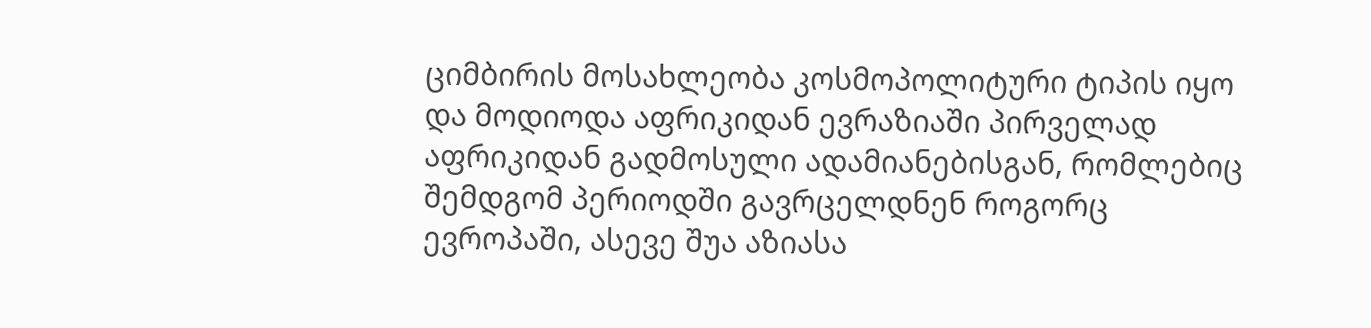ციმბირის მოსახლეობა კოსმოპოლიტური ტიპის იყო და მოდიოდა აფრიკიდან ევრაზიაში პირველად აფრიკიდან გადმოსული ადამიანებისგან, რომლებიც შემდგომ პერიოდში გავრცელდნენ როგორც ევროპაში, ასევე შუა აზიასა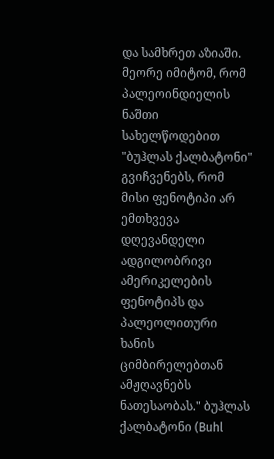და სამხრეთ აზიაში. მეორე იმიტომ, რომ პალეოინდიელის ნაშთი სახელწოდებით "ბუჰლას ქალბატონი" გვიჩვენებს, რომ მისი ფენოტიპი არ ემთხვევა დღევანდელი ადგილობრივი ამერიკელების ფენოტიპს და პალეოლითური ხანის ციმბირელებთან ამჟღავნებს ნათესაობას." ბუჰლას ქალბატონი (Buhl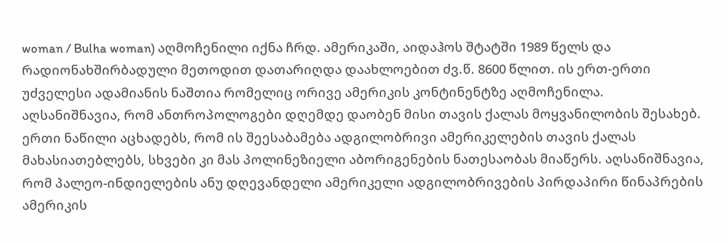woman / Bulha woman) აღმოჩენილი იქნა ჩრდ. ამერიკაში, აიდაჰოს შტატში 1989 წელს და რადიონახშირბადული მეთოდით დათარიღდა დაახლოებით ძვ.წ. 8600 წლით. ის ერთ-ერთი უძველესი ადამიანის ნაშთია რომელიც ორივე ამერიკის კონტინენტზე აღმოჩენილა. აღსანიშნავია, რომ ანთროპოლოგები დღემდე დაობენ მისი თავის ქალას მოყვანილობის შესახებ. ერთი ნაწილი აცხადებს, რომ ის შეესაბამება ადგილობრივი ამერიკელების თავის ქალას მახასიათებლებს, სხვები კი მას პოლინეზიელი აბორიგენების ნათესაობას მიაწერს. აღსანიშნავია, რომ პალეო-ინდიელების ანუ დღევანდელი ამერიკელი ადგილობრივების პირდაპირი წინაპრების ამერიკის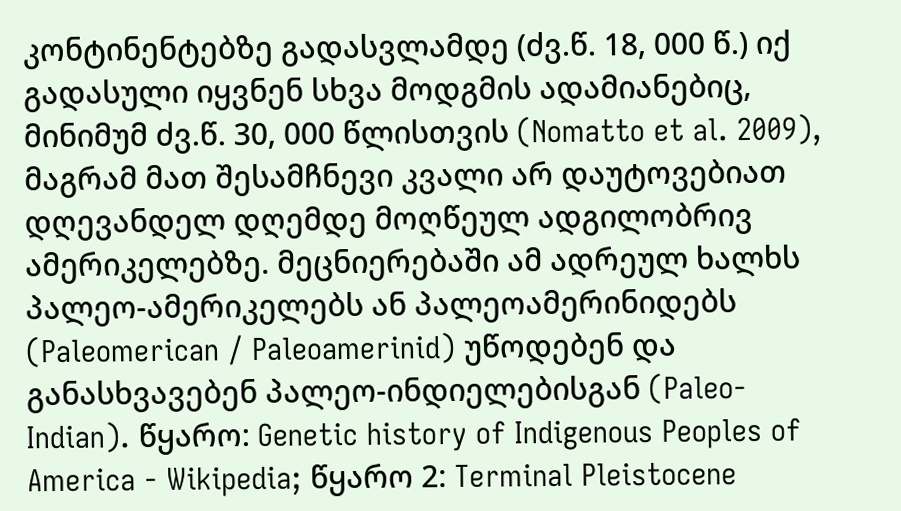კონტინენტებზე გადასვლამდე (ძვ.წ. 18, 000 წ.) იქ გადასული იყვნენ სხვა მოდგმის ადამიანებიც, მინიმუმ ძვ.წ. 30, 000 წლისთვის (Nomatto et al. 2009), მაგრამ მათ შესამჩნევი კვალი არ დაუტოვებიათ დღევანდელ დღემდე მოღწეულ ადგილობრივ ამერიკელებზე. მეცნიერებაში ამ ადრეულ ხალხს პალეო-ამერიკელებს ან პალეოამერინიდებს (Paleomerican / Paleoamerinid) უწოდებენ და განასხვავებენ პალეო-ინდიელებისგან (Paleo-Indian). წყარო: Genetic history of Indigenous Peoples of America - Wikipedia; წყარო 2: Terminal Pleistocene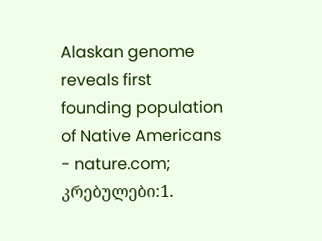Alaskan genome reveals first founding population of Native Americans - nature.com; კრებულები:1.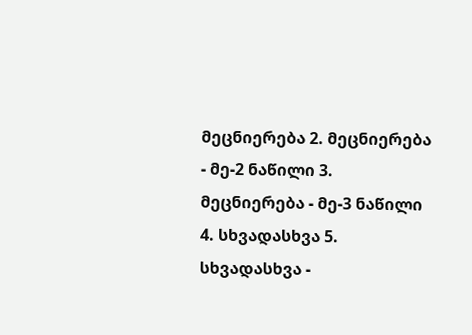მეცნიერება 2. მეცნიერება - მე-2 ნაწილი 3. მეცნიერება - მე-3 ნაწილი 4. სხვადასხვა 5. სხვადასხვა -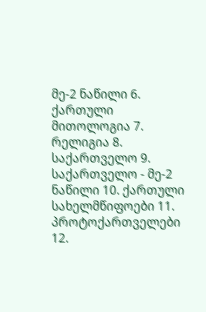მე-2 ნაწილი 6. ქართული მითოლოგია 7. რელიგია 8. საქართველო 9. საქართველო - მე-2 ნაწილი 10. ქართული სახელმწიფოები 11. პროტოქართველები 12.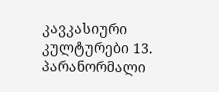კავკასიური კულტურები 13. პარანორმალი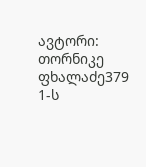ავტორი: თორნიკე ფხალაძე379 1-ს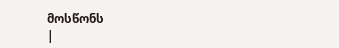მოსწონს
|